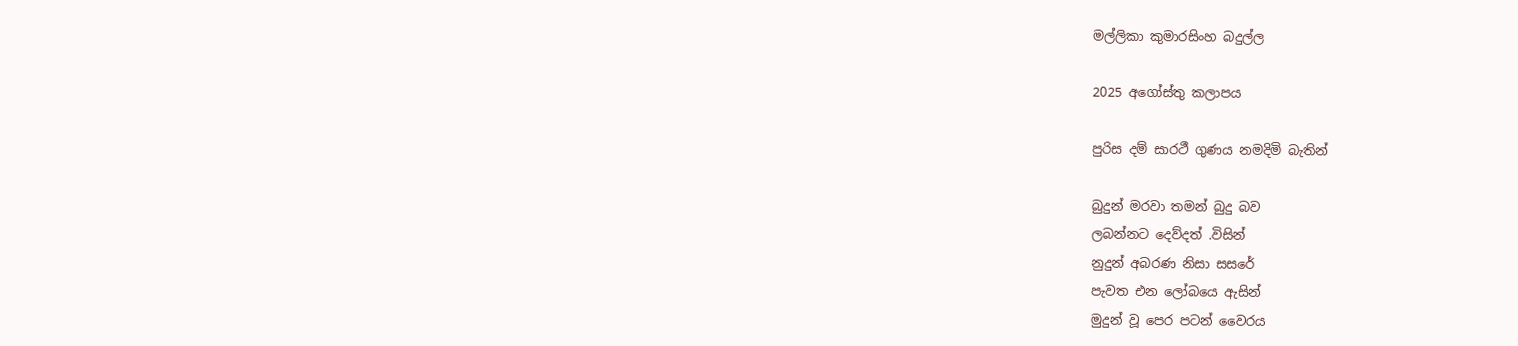මල්ලිකා කුමාරසිංහ බදුල්ල

2025 අගෝස්තු කලාපය

පුරිස දම් සාරථී ගුණය නමදිමි බැතින්

බුදුන් මරවා තමන් බුදු බව
ලබන්නට දෙව්දත් .විසින්
නුදුන් අබරණ නිසා සසරේ
පැවත එන ලෝබයෙ ඇසින්
මුදුන් වූ පෙර පටන් වෛරය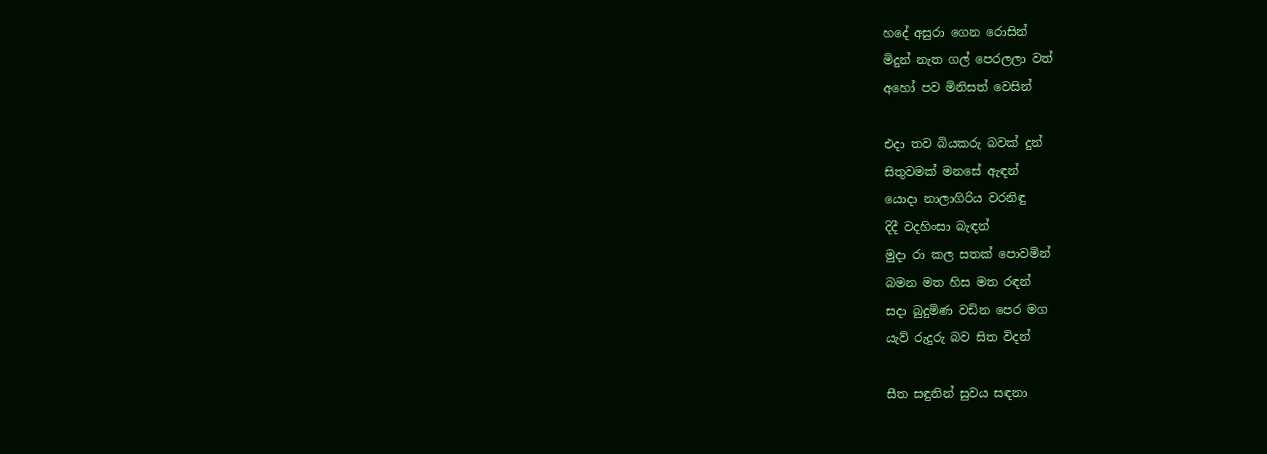හදේ අසුරා ගෙන රොසින්
මිදුන් නැත ගල් පෙරලලා වත්
අහෝ පව මිනිසත් වෙසින්

එදා තව බියකරු බවක් දුන්
සිතුවමක් මනසේ ඇඳන්
යොදා නාලාගිරිය වරනිඳු
දිදී වදහිංසා බැඳන්
මුදා රා කල සතක් පොවමින්
බමන මත හිස මත රඳන්
සදා බුදුමිණ වඩින පෙර මග
යැව් රුදුරු බව සිත විදන්

සීත සඳුනින් සුවය සඳනා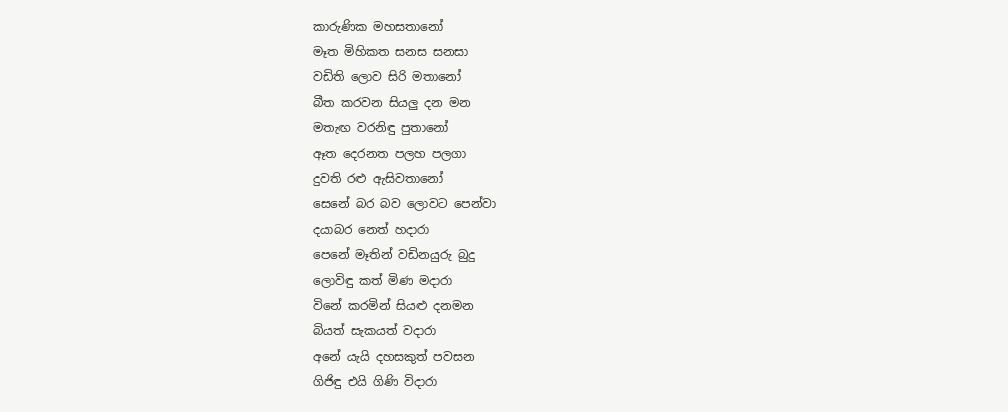කාරුණික මහසතානෝ
මෑත මිහිකත සනස සනසා
වඩිති ලොව සිරි මතානෝ
බීත කරවන සියලු දන මන
මතැඟ වරනිඳු පුතානෝ
ඈත දෙරනත පලහ පලගා
දුවති රළු ඇසිවතානෝ
සෙනේ බර බව ලොවට පෙන්වා
දයාබර නෙත් හදාරා
පෙනේ මෑතින් වඩිනයුරු බුදු
ලොවිඳු කත් මිණ මදාරා
විනේ කරමින් සියළු දනමන
බියත් සැකයත් වදාරා
අනේ යැයි දහසකුත් පවසන
ගිජිඳු එයි ගිණි විදාරා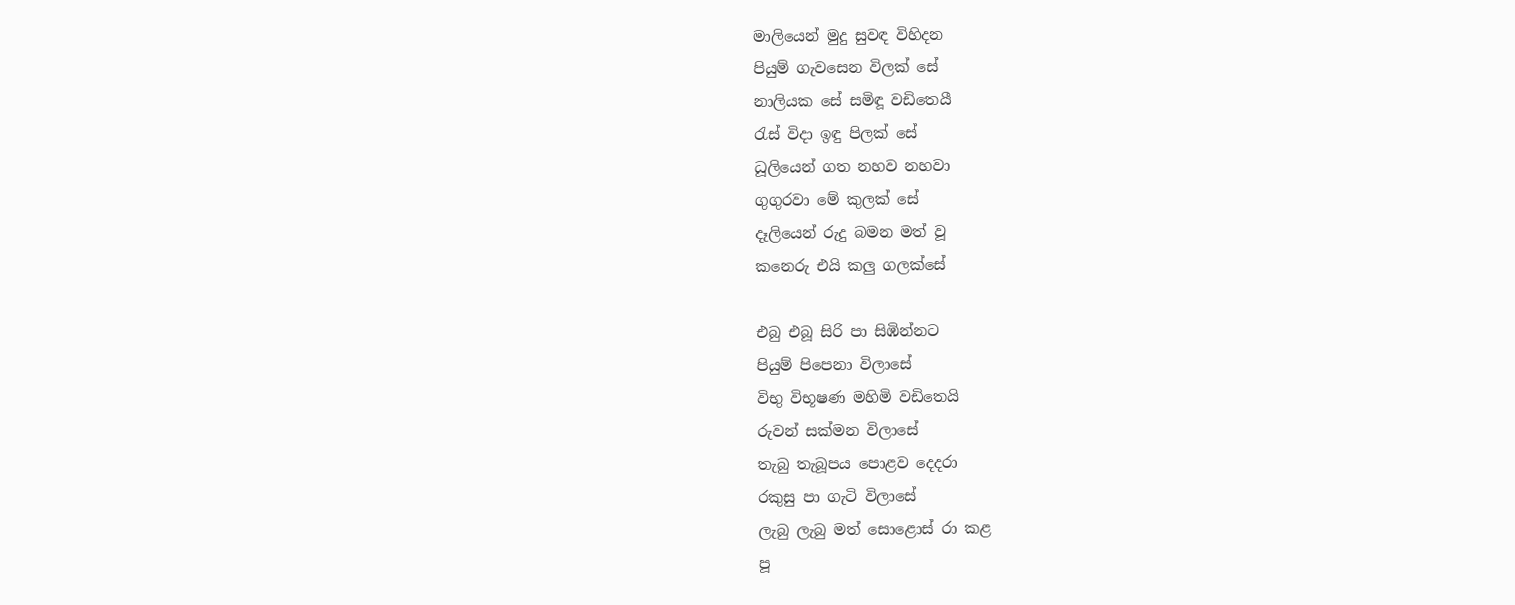මාලියෙන් මුදු සුවඳ විහිදන
පියුම් ගැවසෙන විලක් සේ
නාලියක සේ සමිඳූ වඩිතෙයී
රැස් විදා ඉඳු පිලක් සේ
ධූලියෙන් ගත නහව නහවා
ගුගුරවා මේ කුලක් සේ
දෑලියෙන් රුදු බමන මත් වූ
කනෙරු එයි කලු ගලක්සේ

එබු එබූ සිරි පා සිඹින්නට
පියුම් පිපෙනා විලාසේ
විභු විභූෂණ මහිමි වඩිතෙයි
රුවන් සක්මන විලාසේ
තැබු තැබූපය පොළව දෙදරා
රකුසු පා ගැටි විලාසේ
ලැබු ලැබු මත් සොළොස් රා කළ
පූ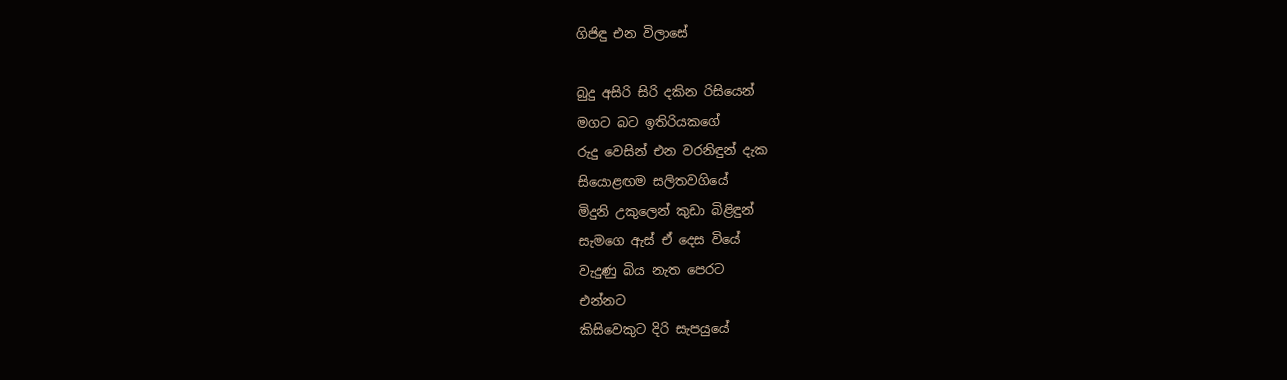ගිජිඳු එන විලාසේ

බුදු අසිරි සිරි දකින රිසියෙන්
මගට බට ඉතිරියකගේ
රුදු වෙසින් එන වරනිඳුන් දැක
සියොළඟම සලිතවගියේ
මිදුනි උකුලෙන් කුඩා බිළිඳුන්
සැමගෙ ඇස් ඒ දෙස වියේ
වැදුණු බිය නැත පෙරට
එන්නට
කිසිවෙකුට දිරි සැපයුයේ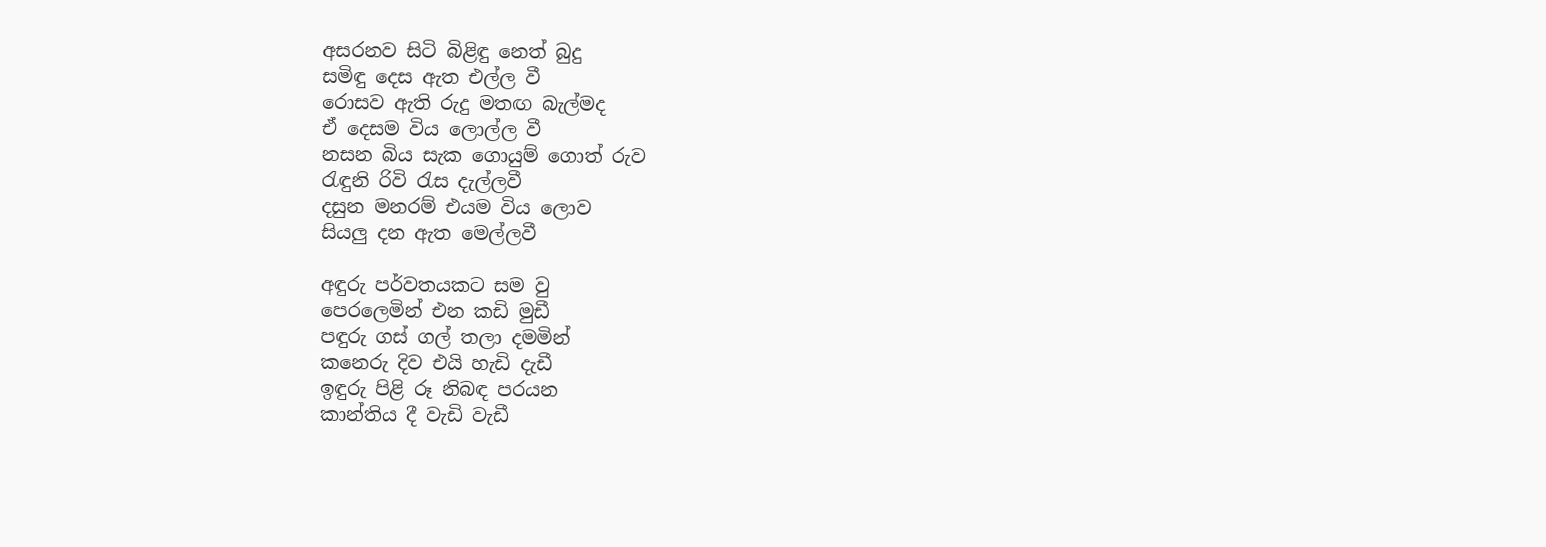අසරනව සිටි බිළිඳු නෙත් බුදු
සමිඳු දෙස ඇත එල්ල වී
රොසව ඇති රුදු මතඟ බැල්මද
ඒ දෙසම විය ලොල්ල වී
නසන බිය සැක ගොයුම් ගොත් රුව
රැඳුනි රිවි රැස දැල්ලවී
දසුන මනරම් එයම විය ලොව
සියලු දන ඇත මෙල්ලවී

අඳුරු පර්වතයකට සම වු
පෙරලෙමින් එන කඩි මුඩී
පඳුරු ගස් ගල් තලා දමමින්
කනෙරු දිව එයි හැඩි දැඩී
ඉඳුරු පිළි රූ නිබඳ පරයන
කාන්තිය දී වැඩි වැඩී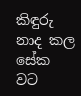කිඳුරු නාද කල සේක වට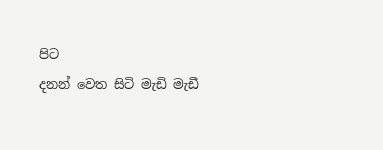පිට
දනන් වෙත සිටි මැඩි මැඩී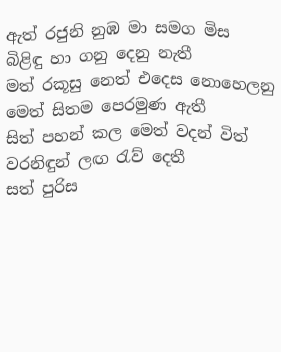ඇත් රජුනි නුඹ මා සමග මිස
බිළිඳු හා ගනු දෙනු නැතී
මත් රකූසු නෙත් එදෙස නොහෙලනු
මෙත් සිතම පෙරමුණ ඇතී
සිත් පහන් කල මෙත් වදන් විත්
වරනිඳුන් ලඟ රැව් දෙතී
සත් පුරිස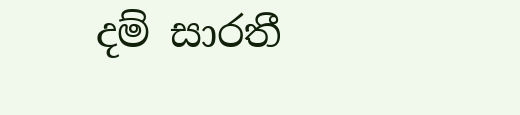දම් සාරතී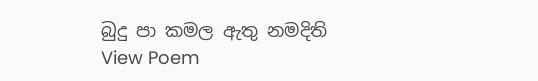බුදු පා කමල ඇතු නමදිති
View Poem